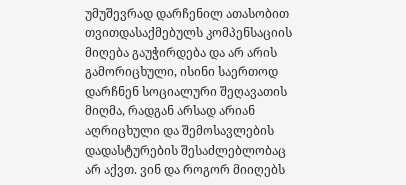უმუშევრად დარჩენილ ათასობით თვითდასაქმებულს კომპენსაციის მიღება გაუჭირდება და არ არის გამორიცხული, ისინი საერთოდ დარჩნენ სოციალური შეღავათის მიღმა, რადგან არსად არიან აღრიცხული და შემოსავლების დადასტურების შესაძლებლობაც არ აქვთ. ვინ და როგორ მიიღებს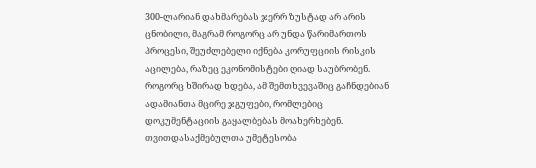300-ლარიან დახმარებას ჯერრ ზუსტად არ არის ცნობილი, მაგრამ როგორც არ უნდა წარიმართოს პროცესი, შეუძლებელი იქნება კორუფციის რისკის აცილება, რაზეც ეკონომისტები ღიად საუბრობენ. როგორც ხშირად ხდება, ამ შემთხვევაშიც გაჩნდებიან ადამიანთა მცირე ჯგუფები, რომლებიც დოკუმენტაციის გაყალბებას მოახერხებენ.
თვითდასაქმებულთა უმეტესობა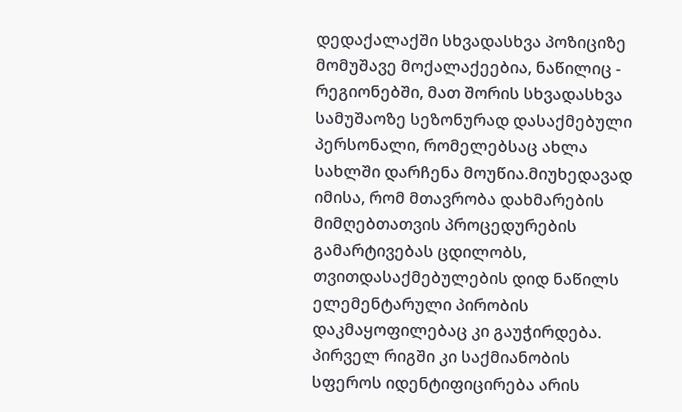დედაქალაქში სხვადასხვა პოზიციზე მომუშავე მოქალაქეებია, ნაწილიც - რეგიონებში, მათ შორის სხვადასხვა სამუშაოზე სეზონურად დასაქმებული პერსონალი, რომელებსაც ახლა სახლში დარჩენა მოუწია.მიუხედავად იმისა, რომ მთავრობა დახმარების მიმღებთათვის პროცედურების გამარტივებას ცდილობს, თვითდასაქმებულების დიდ ნაწილს ელემენტარული პირობის დაკმაყოფილებაც კი გაუჭირდება. პირველ რიგში კი საქმიანობის სფეროს იდენტიფიცირება არის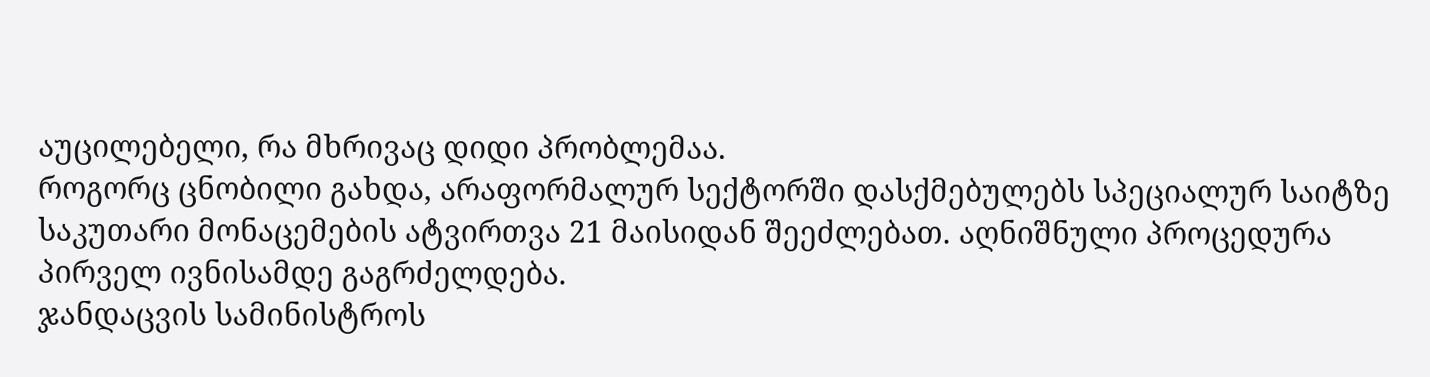აუცილებელი, რა მხრივაც დიდი პრობლემაა.
როგორც ცნობილი გახდა, არაფორმალურ სექტორში დასქმებულებს სპეციალურ საიტზე საკუთარი მონაცემების ატვირთვა 21 მაისიდან შეეძლებათ. აღნიშნული პროცედურა პირველ ივნისამდე გაგრძელდება.
ჯანდაცვის სამინისტროს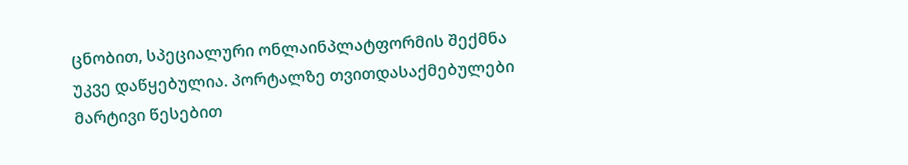ცნობით, სპეციალური ონლაინპლატფორმის შექმნა უკვე დაწყებულია. პორტალზე თვითდასაქმებულები მარტივი წესებით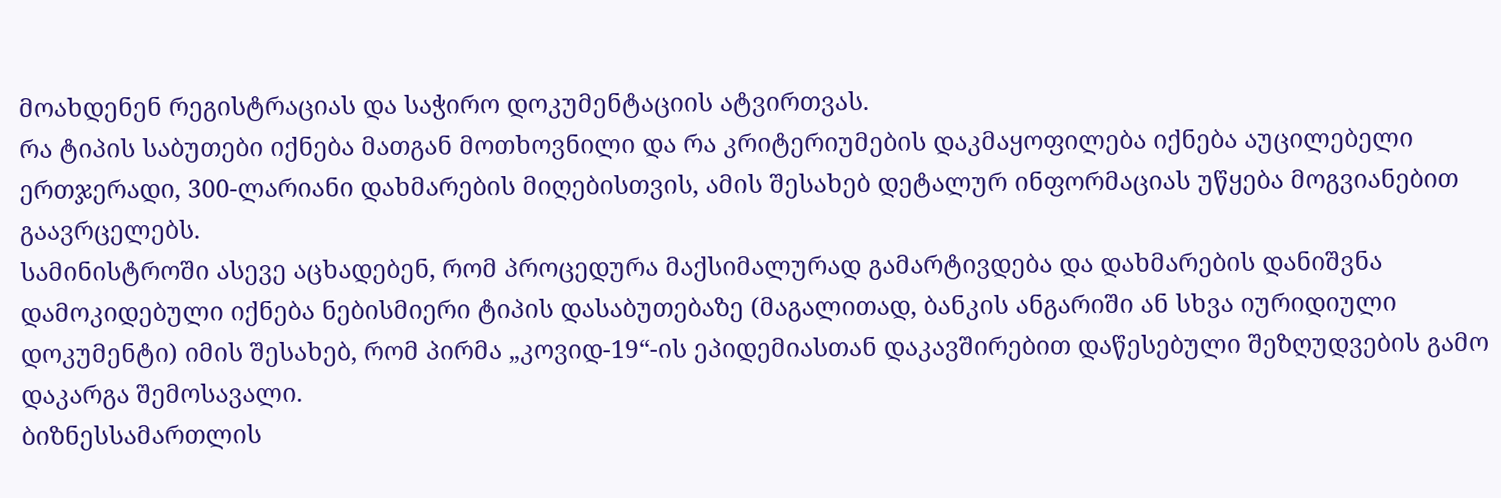მოახდენენ რეგისტრაციას და საჭირო დოკუმენტაციის ატვირთვას.
რა ტიპის საბუთები იქნება მათგან მოთხოვნილი და რა კრიტერიუმების დაკმაყოფილება იქნება აუცილებელი ერთჯერადი, 300-ლარიანი დახმარების მიღებისთვის, ამის შესახებ დეტალურ ინფორმაციას უწყება მოგვიანებით გაავრცელებს.
სამინისტროში ასევე აცხადებენ, რომ პროცედურა მაქსიმალურად გამარტივდება და დახმარების დანიშვნა დამოკიდებული იქნება ნებისმიერი ტიპის დასაბუთებაზე (მაგალითად, ბანკის ანგარიში ან სხვა იურიდიული დოკუმენტი) იმის შესახებ, რომ პირმა „კოვიდ-19“-ის ეპიდემიასთან დაკავშირებით დაწესებული შეზღუდვების გამო დაკარგა შემოსავალი.
ბიზნესსამართლის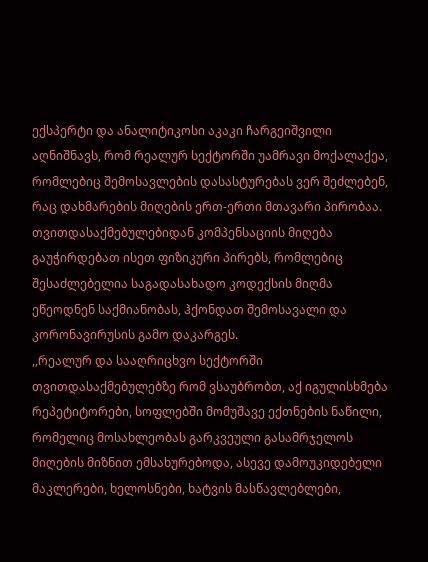ექსპერტი და ანალიტიკოსი აკაკი ჩარგეიშვილი აღნიშნავს, რომ რეალურ სექტორში უამრავი მოქალაქეა, რომლებიც შემოსავლების დასასტურებას ვერ შეძლებენ, რაც დახმარების მიღების ერთ-ერთი მთავარი პირობაა. თვითდასაქმებულებიდან კომპენსაციის მიღება გაუჭირდებათ ისეთ ფიზიკური პირებს, რომლებიც შესაძლებელია საგადასახადო კოდექსის მიღმა ეწეოდნენ საქმიანობას, ჰქონდათ შემოსავალი და კორონავირუსის გამო დაკარგეს.
,,რეალურ და სააღრიცხვო სექტორში თვითდასაქმებულებზე რომ ვსაუბრობთ, აქ იგულისხმება რეპეტიტორები, სოფლებში მომუშავე ექთნების ნაწილი, რომელიც მოსახლეობას გარკვეული გასამრჯელოს მიღების მიზნით ემსახურებოდა, ასევე დამოუკიდებელი მაკლერები, ხელოსნები, ხატვის მასწავლებლები,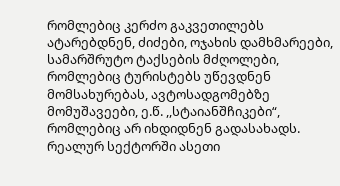რომლებიც კერძო გაკვეთილებს ატარებდნენ, ძიძები, ოჯახის დამხმარეები, სამარშრუტო ტაქსების მძღოლები, რომლებიც ტურისტებს უწევდნენ მომსახურებას, ავტოსადგომებზე მომუშავეები, ე.წ. ,,სტაიანშჩიკები“, რომლებიც არ იხდიდნენ გადასახადს. რეალურ სექტორში ასეთი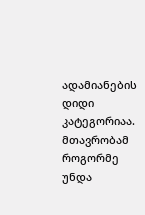ადამიანების დიდი კატეგორიაა. მთავრობამ როგორმე უნდა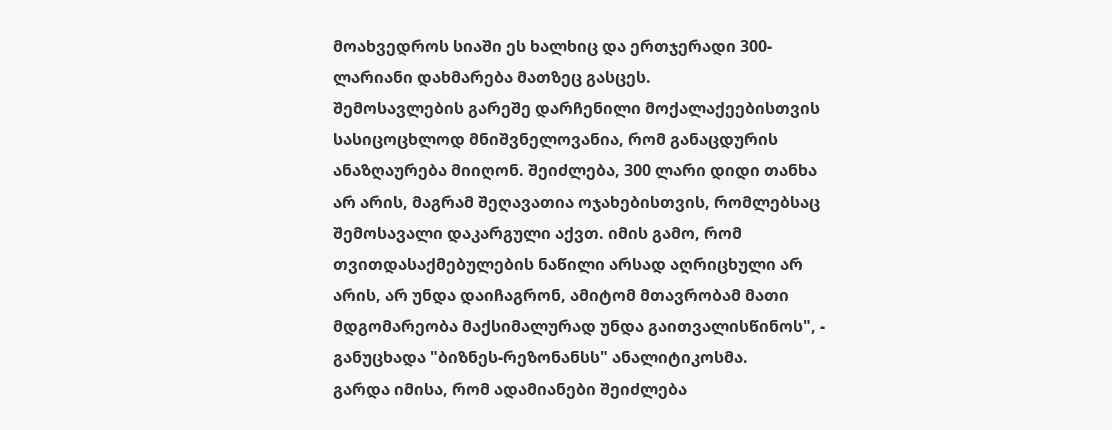მოახვედროს სიაში ეს ხალხიც და ერთჯერადი 300-ლარიანი დახმარება მათზეც გასცეს.
შემოსავლების გარეშე დარჩენილი მოქალაქეებისთვის სასიცოცხლოდ მნიშვნელოვანია, რომ განაცდურის ანაზღაურება მიიღონ. შეიძლება, 300 ლარი დიდი თანხა არ არის, მაგრამ შეღავათია ოჯახებისთვის, რომლებსაც შემოსავალი დაკარგული აქვთ. იმის გამო, რომ თვითდასაქმებულების ნაწილი არსად აღრიცხული არ არის, არ უნდა დაიჩაგრონ, ამიტომ მთავრობამ მათი მდგომარეობა მაქსიმალურად უნდა გაითვალისწინოს", - განუცხადა "ბიზნეს-რეზონანსს" ანალიტიკოსმა.
გარდა იმისა, რომ ადამიანები შეიძლება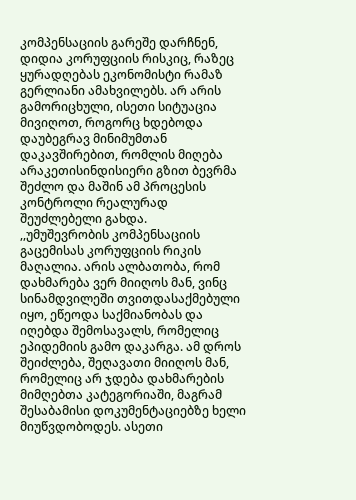კომპენსაციის გარეშე დარჩნენ, დიდია კორუფციის რისკიც, რაზეც ყურადღებას ეკონომისტი რამაზ გერლიანი ამახვილებს. არ არის გამორიცხული, ისეთი სიტუაცია მივიღოთ, როგორც ხდებოდა დაუბეგრავ მინიმუმთან დაკავშირებით, რომლის მიღება არაკეთისინდისიერი გზით ბევრმა შეძლო და მაშინ ამ პროცესის კონტროლი რეალურად შეუძლებელი გახდა.
,,უმუშევრობის კომპენსაციის გაცემისას კორუფციის რიკის მაღალია. არის ალბათობა, რომ დახმარება ვერ მიიღოს მან, ვინც სინამდვილეში თვითდასაქმებული იყო, ეწეოდა საქმიანობას და იღებდა შემოსავალს, რომელიც ეპიდემიის გამო დაკარგა. ამ დროს შეიძლება, შეღავათი მიიღოს მან, რომელიც არ ჯდება დახმარების მიმღებთა კატეგორიაში, მაგრამ შესაბამისი დოკუმენტაციებზე ხელი მიუწვდობოდეს. ასეთი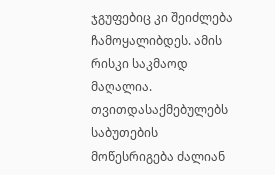ჯგუფებიც კი შეიძლება ჩამოყალიბდეს. ამის რისკი საკმაოდ მაღალია.
თვითდასაქმებულებს საბუთების მოწესრიგება ძალიან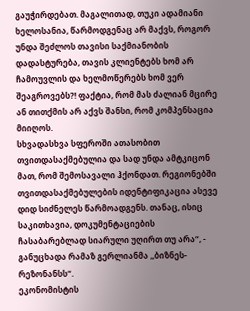გაუჭირდებათ. მაგალითად, თუკი ადამიანი ხელოსანია, წარმოდგენაც არ მაქვს, როგორ უნდა შეძლოს თავისი საქმიანობის დადასტურება, თავის კლიენტებს ხომ არ ჩამოუვლის და ხელმოწერებს ხომ ვერ შეაგროვებს?! ფაქტია, რომ მას ძალიან მცირე ან თითქმის არ აქვს შანსი, რომ კომპენსაცია მიიღოს.
სხვადასხვა სფეროში ათასობით თვითდასაქმებულია და სად უნდა ამტკიცონ მათ, რომ შემოსავალი ჰქონდათ. რეგიონებში თვითდასაქმებულების იდენტიფიკაცია ასევე დიდ სიძნელეს წარმოადგენს. თანაც, ისიც საკითხავია, დოკუმენტაციების ჩასაბარებლად სიარული უღირთ თუ არა“, - განუცხადა რამაზ გერლიანმა ,,ბიზნეს-რეზონანსს“.
ეკონომისტის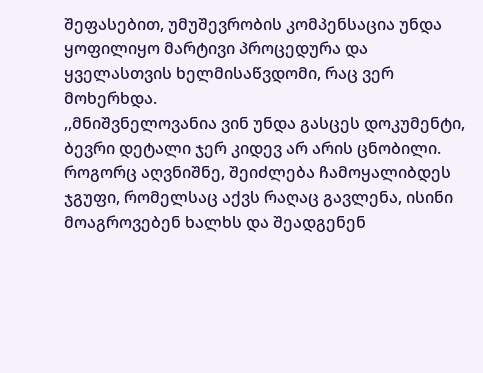შეფასებით, უმუშევრობის კომპენსაცია უნდა ყოფილიყო მარტივი პროცედურა და ყველასთვის ხელმისაწვდომი, რაც ვერ მოხერხდა.
,,მნიშვნელოვანია ვინ უნდა გასცეს დოკუმენტი, ბევრი დეტალი ჯერ კიდევ არ არის ცნობილი. როგორც აღვნიშნე, შეიძლება ჩამოყალიბდეს ჯგუფი, რომელსაც აქვს რაღაც გავლენა, ისინი მოაგროვებენ ხალხს და შეადგენენ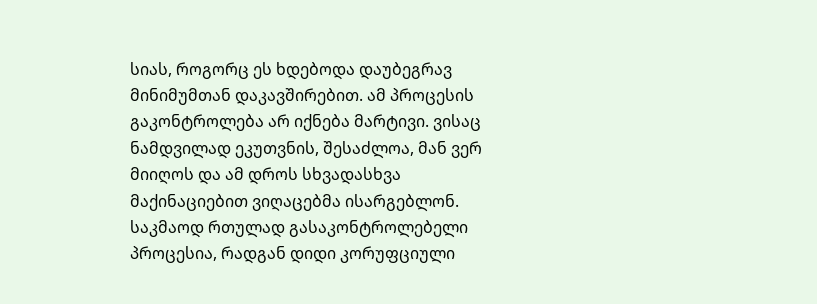სიას, როგორც ეს ხდებოდა დაუბეგრავ მინიმუმთან დაკავშირებით. ამ პროცესის გაკონტროლება არ იქნება მარტივი. ვისაც ნამდვილად ეკუთვნის, შესაძლოა, მან ვერ მიიღოს და ამ დროს სხვადასხვა მაქინაციებით ვიღაცებმა ისარგებლონ. საკმაოდ რთულად გასაკონტროლებელი პროცესია, რადგან დიდი კორუფციული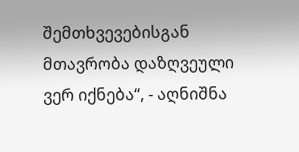შემთხვევებისგან მთავრობა დაზღვეული ვერ იქნება“, - აღნიშნა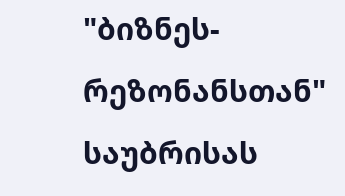"ბიზნეს-რეზონანსთან" საუბრისას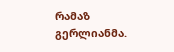რამაზ გერლიანმა.